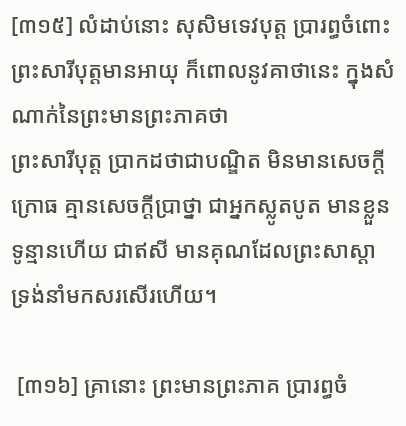[៣១៥] លំដាប់នោះ សុសិមទេវបុត្ត ប្រារព្ធចំពោះព្រះសារីបុត្តមានអាយុ ក៏ពោលនូវគាថានេះ ក្នុងសំណាក់នៃព្រះមានព្រះភាគថា
ព្រះសារីបុត្ត ប្រាកដថាជាបណ្ឌិត មិនមានសេចក្តីក្រោធ គ្មានសេចក្តីប្រាថ្នា ជាអ្នកស្លូតបូត មានខ្លួនទូន្មានហើយ ជាឥសី មានគុណដែលព្រះសាស្តា ទ្រង់នាំមកសរសើរហើយ។

 [៣១៦] គ្រានោះ ព្រះមានព្រះភាគ ប្រារព្ធចំ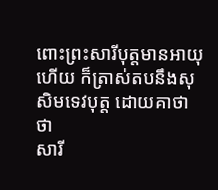ពោះព្រះសារីបុត្តមានអាយុហើយ ក៏ត្រាស់តបនឹងសុសិមទេវបុត្ត ដោយគាថា ថា
សារី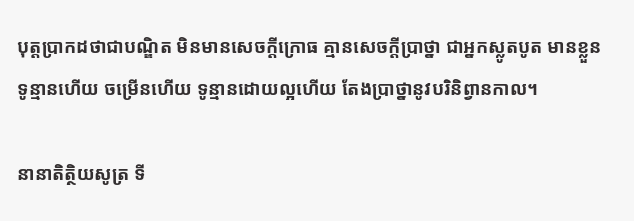បុត្តប្រាកដថាជាបណ្ឌិត មិនមានសេចក្តីក្រោធ គ្មានសេចក្តីប្រាថ្នា ជាអ្នកស្លូតបូត មានខ្លួនទូន្មានហើយ ចម្រើនហើយ ទូន្មានដោយល្អហើយ តែងប្រាថ្នានូវបរិនិព្វានកាល។

នានាតិត្ថិយសូត្រ ទី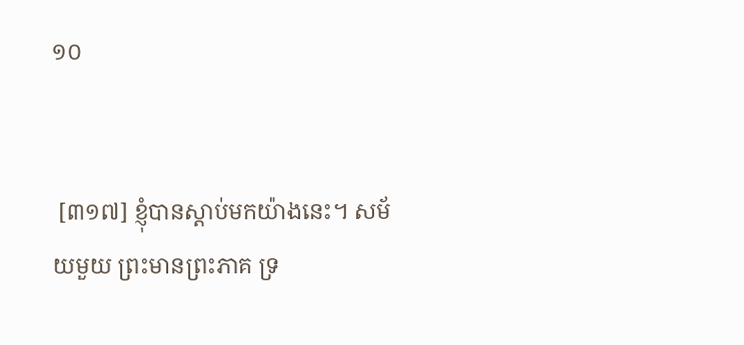១០


 [៣១៧] ខ្ញុំបានស្តាប់មកយ៉ាងនេះ។ សម័យមួយ ព្រះមានព្រះភាគ ទ្រ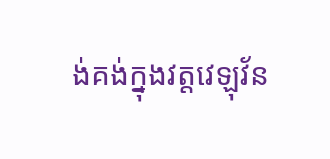ង់គង់ក្នុងវត្តវេឡុវ័ន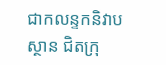ជាកលន្ទកនិវាបស្ថាន ជិតក្រុ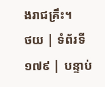ងរាជគ្រឹះ។
ថយ | ទំព័រទី ១៧៩ | បន្ទាប់